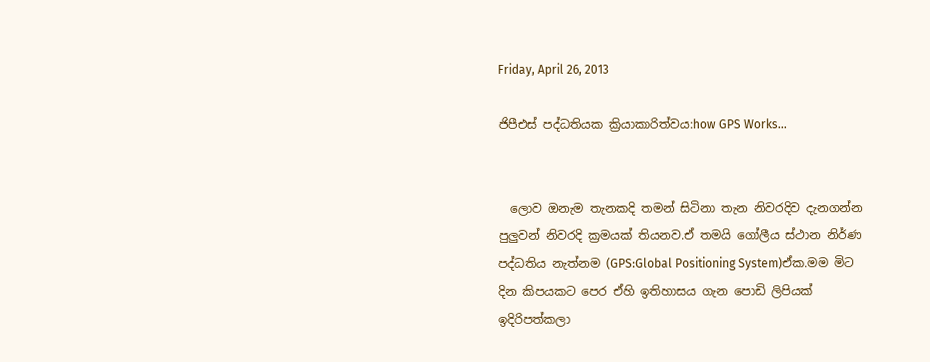Friday, April 26, 2013

ජිපීඑස් පද්ධතියක ක්‍රියාකාරිත්වය:how GPS Works...


  ලොව ඔනැම තැනකදි තමන් සිටිනා තැන නිවරදිව දැනගන්න පුලුවන් නිවරදි ක්‍රමයක් තියනව.ඒ තමයි ගෝලීය ස්ථාන නිර්ණ පද්ධතිය නැත්නම (GPS:Global Positioning System)ඒක.මම මිට දින කිපයකට පෙර ඒහි ඉතිහාසය ගැන පොඩි ලිපියක් ඉදිරිපත්කලා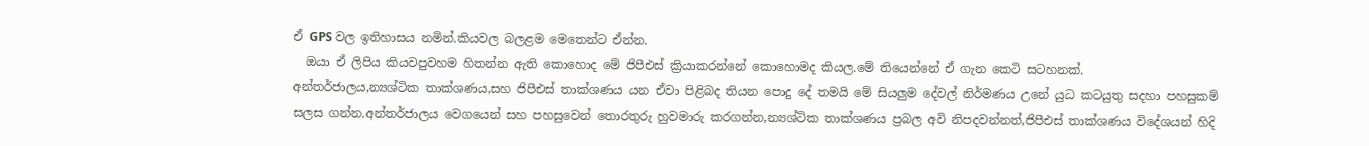ඒ GPS වල ඉතිහාසය නමින්.කියවල බලළම මෙතෙන්ට ඒන්න.
  ඔයා ඒ ලිපිය කියවපුවහම හිතන්න ඇති කොහොද මේ ජිපීඑස් ක්‍රියාකරන්නේ කොහොමද කියල.මේ තියෙන්නේ ඒ ගැන කෙටි සටහනක්.
අන්තර්ජාලය,න්‍යශ්ටික තාක්ශණය,සහ ජිපීඑස් තාක්ශණය යන ඒවා පිළිබද තියන පොදු දේ තමයි මේ සියලුම දේවල් නිර්මණය උනේ යුධ කටයුතු සදහා පහසුකම් සලස ගන්න.අන්තර්ජාලය වෙගයෙන් සහ පහසුවෙන් තොරතුරු හුවමාරු කරගන්න,න්‍යශ්ටික තාක්ශණය ප්‍රබල අවි නිපදවන්නත්,ජිපීඑස් තාක්ශණය විදේශයන් හිදි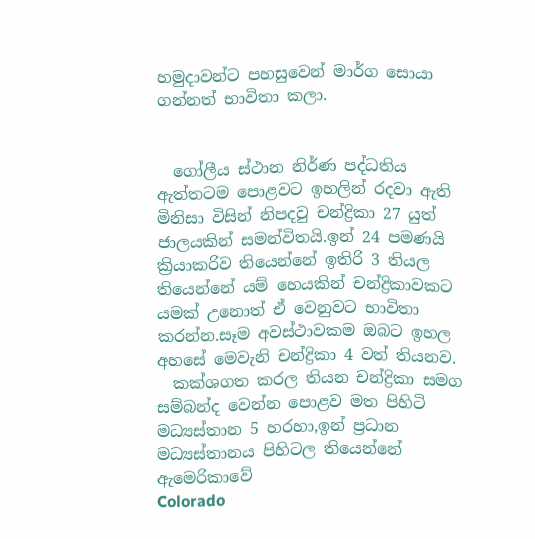හමුදාවන්ට පහසුවෙන් මාර්ග සොයා ගන්නත් භාවිතා කලා.


  ගෝලීය ස්ථාන නිර්ණ පද්ධතිය ඇත්තටම පොළවට ඉහලින් රදවා ඇති මිනිසා විසින් නිපදවු චන්ද්‍රිකා 27 යුත් ජාලයකින් සමන්විතයි.ඉන් 24 පමණයි ක්‍රියාකරිව තියෙන්නේ ඉතිරි 3 තියල තියෙන්නේ යම් හෙයකින් චන්ද්‍රිකාවකට යමක් උනොත් ඒ වෙනුවට භාවිතා කරන්න.සෑම අවස්ථාවකම ඔබට ඉහල අහසේ මෙවැනි චන්ද්‍රිකා 4 වත් තියනව.
  කක්ශගත කරල තියන චන්ද්‍රිකා සමග සම්බන්ද වෙන්න පොළව මත පිහිටි මධ්‍යස්තාන 5 හරහා,ඉන් ප්‍රධාන මධ්‍යස්තානය පිහිටල තියෙන්නේ  ඇමෙරිකාවේ
Colorado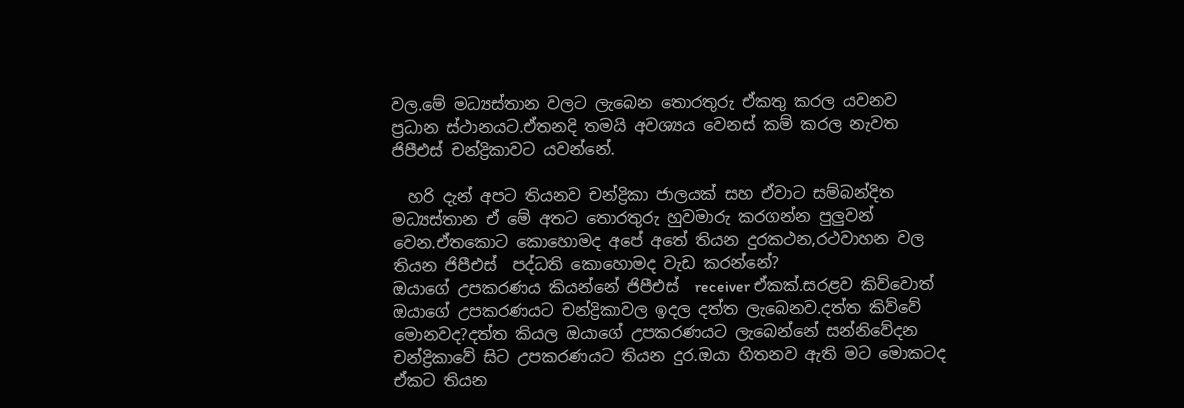වල.මේ මධ්‍යස්තාන වලට ලැබෙන තොරතුරු ඒකතු කරල යවනව ප්‍රධාන ස්ථානයට.ඒතනදි තමයි අවශ්‍යය වෙනස් කම් කරල නැවත ජිපීඑස් චන්ද්‍රිකාවට යවන්නේ.

  හරි දැන් අපට තියනව චන්ද්‍රිකා ජාලයක් සහ ඒවාට සම්බන්දිත මධ්‍යස්තාන ඒ මේ අතට තොරතුරු හුවමාරු කරගන්න පුලුවන් වෙන.ඒතකොට කොහොමද අපේ අතේ තියන දුරකථන,රථවාහන වල තියන ජිපීඑස්  පද්ධති කොහොමද වැඩ කරන්නේ?
ඔයාගේ උපකරණය කියන්නේ ජිපීඑස්  receiver ඒකක්.සරළව කිව්වොත් ඔයාගේ උපකරණයට චන්ද්‍රිකාවල ඉදල දත්ත ලැබෙනව.දත්ත කිව්වේ මොනවද?දත්ත කියල ඔයාගේ උපකරණයට ලැබෙන්නේ සන්නිවේදන චන්ද්‍රිකාවේ සිට උපකරණයට තියන දුර.ඔයා හිතනව ඇති මට මොකටද ඒකට තියන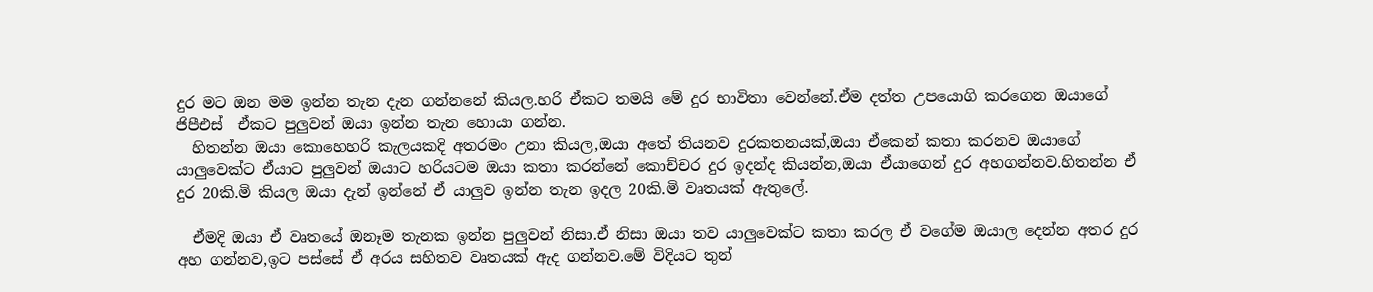දුර මට ඔන මම ඉන්න තැන දැන ගන්නනේ කියල.හරි ඒකට තමයි මේ දුර භාවිතා වෙන්නේ.ඒම දත්ත උපයොගි කරගෙන ඔයාගේ ජිපීඑස්  ඒකට පුලුවන් ඔයා ඉන්න තැන හොයා ගන්න.
  හිතන්න ඔයා කොහෙහරි කැලයකදි අතරමං උනා කියල,ඔයා අතේ තියනව දුරකතනයක්,ඔයා ඒකෙන් කතා කරනව ඔයාගේ යාලුවෙක්ට ඒයාට පුලුවන් ඔයාට හරියටම ඔයා කතා කරන්නේ කොච්චර දුර ඉදන්ද කියන්න,ඔයා ඒයාගෙන් දුර අහගන්නව.හිතන්න ඒ  දුර 20කි.මි කියල ඔයා දැන් ඉන්නේ ඒ යාලුව ඉන්න තැන ඉදල 20කි.මි වෘතයක් ඇතුලේ.

  ඒමදි ඔයා ඒ වෘතයේ ඔනෑම තැනක ඉන්න පුලුවන් නිසා.ඒ නිසා ඔයා තව යාලුවෙක්ට කතා කරල ඒ වගේම ඔයාල දෙන්න අතර දුර අහ ගන්නව,ඉට පස්සේ ඒ අරය සහිතව වෘතයක් ඇද ගන්නව.මේ විදියට තුන්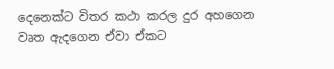දෙනෙක්ට විතර කථා කරල දුර අහගෙන වෘත ඇදගෙන ඒවා ඒකට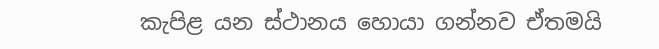කැපිළ යන ස්ථානය හොයා ගන්නව ඒතමයි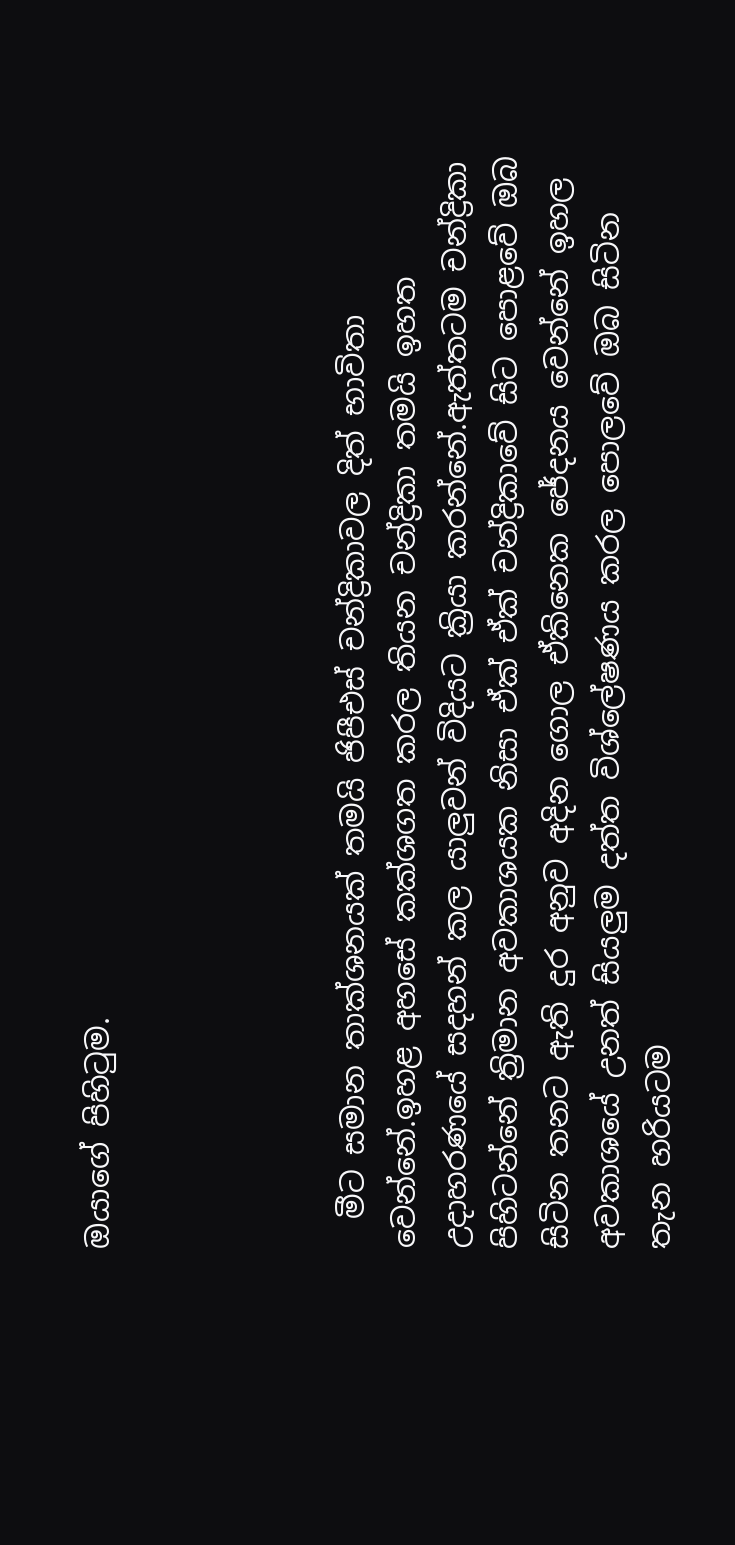ඔයාගේ පිහිටුම.




  මීට සමාන තාක්ශනයක් තමයි ජිපීඑස් චන්ද්‍රිකාවල දිත් භාවිතා වෙන්නේ.ඉහළ අහසේ කක්ශගත කරල තියන චන්ද්‍රිකා තමයි ඉහත උදාහරණයේ සදහන් කල යාලුවන් විදියට ක්‍රියා කරන්නේ.ඇත්තටම චන්ද්‍රිකා පිහිටන්නේ ත්‍රිමාන අවකාශයක නිසා ඒක් ඒක් චන්ද්‍රිකාවේ සිට පොළවේ ඔබ සිටින තනට ඇති දුර අනුව අදින ගොල ඒකිනෙක ජේදනය වෙන්නේ ඉහල අවකාශයේ උනත් සියලුම දත්ත විශ්ලේෂණය කරල පොලවේ ඔබ සිටින තැන හරියටම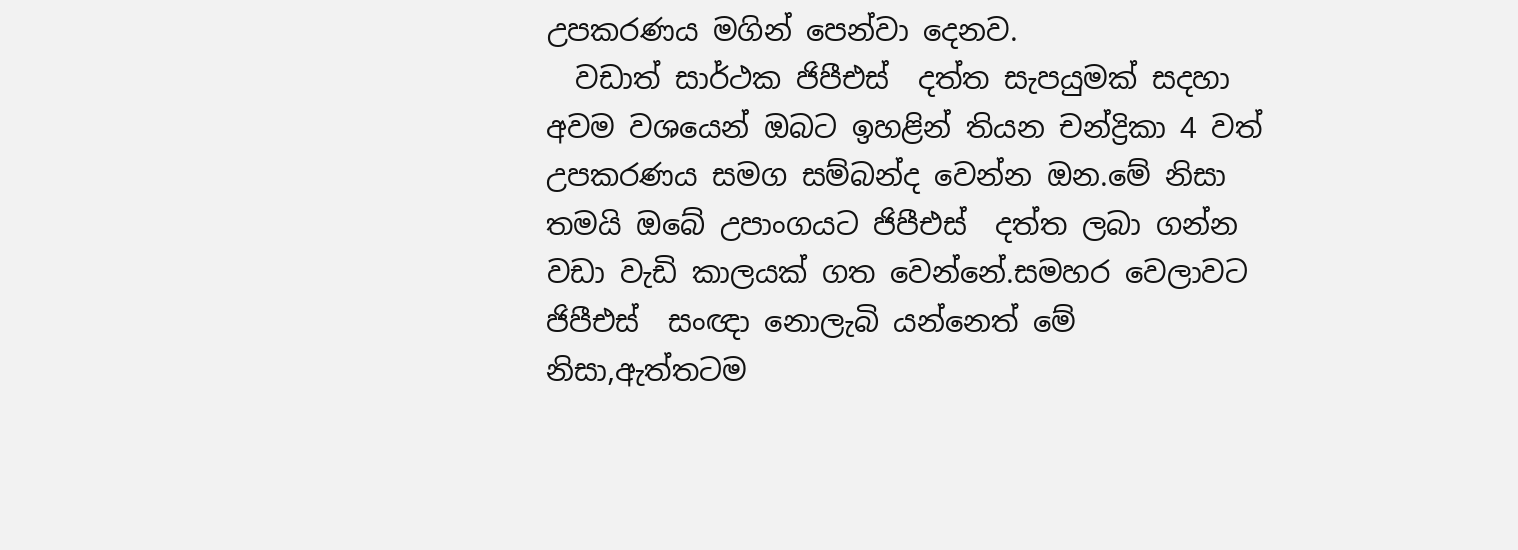උපකරණය මගින් පෙන්වා දෙනව.
  වඩාත් සාර්ථක ජිපීඑස්  දත්ත සැපයුමක් සදහා අවම වශයෙන් ඔබට ඉහළින් තියන චන්ද්‍රිකා 4 වත් උපකරණය සමග සම්බන්ද වෙන්න ඔන.මේ නිසා තමයි ඔබේ උපාංගයට ජිපීඑස්  දත්ත ලබා ගන්න වඩා වැඩි කාලයක් ගත වෙන්නේ.සමහර වෙලාවට ජිපීඑස්  සංඥා නොලැබි යන්නෙත් මේ නිසා,ඇත්තටම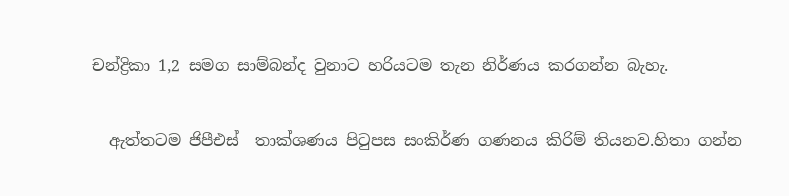චන්ද්‍රිකා 1,2 සමග සාම්බන්ද වුනාට හරියටම තැන නිර්ණය කරගන්න බැහැ.


  ඇත්තටම ජිපීඑස්  තාක්ශණය පිටුපස සංකිර්ණ ගණනය කිරිම් තියනව.හිතා ගන්න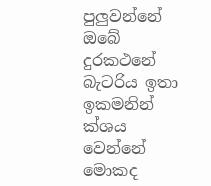පුලුවන්නේ ඔබේ දුරකථනේ බැටරිය ඉතා ඉකමනින් ක්ශය වෙන්නේ මොකද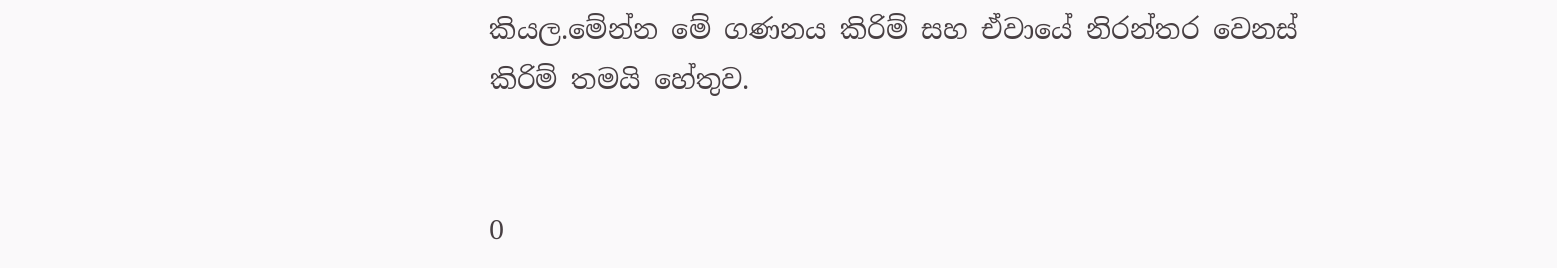කියල.මේන්න මේ ගණනය කිරිම් සහ ඒවායේ නිරන්තර වෙනස් කිරිම් තමයි හේතුව.


0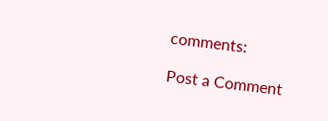comments:

Post a Comment